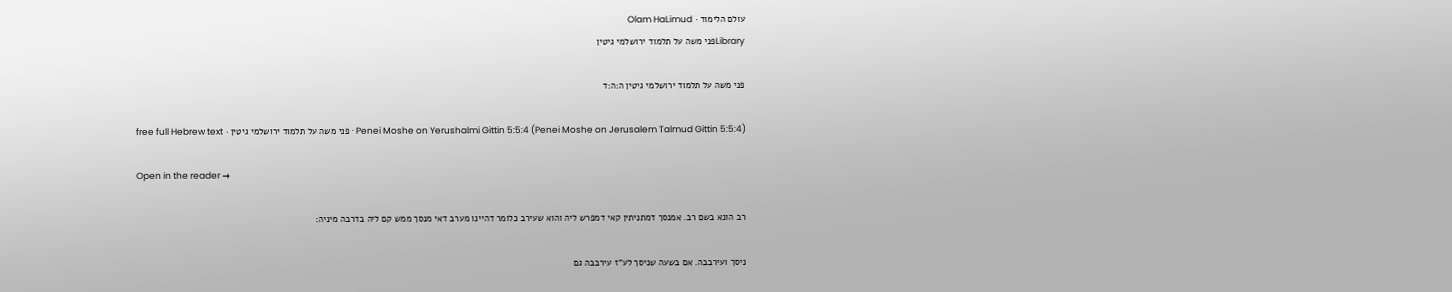עולם הלימוד · Olam HaLimud
Libraryפני משה על תלמוד ירושלמי גיטין

פני משה על תלמוד ירושלמי גיטין ה:ה:ד

Penei Moshe on Yerushalmi Gittin 5:5:4 (Penei Moshe on Jerusalem Talmud Gittin 5:5:4) · פני משה על תלמוד ירושלמי גיטין · free full Hebrew text

Open in the reader →

רב הונא בשם רב. אמנסך דמתניתין קאי דמפרש ליה והוא שעירב כלומר דהיינו מערב דאי מנסך ממש קם ליה בדרבה מיניה:

ניסך ועירבבה. אם בשעה שניסך לע"ז עירבבה גם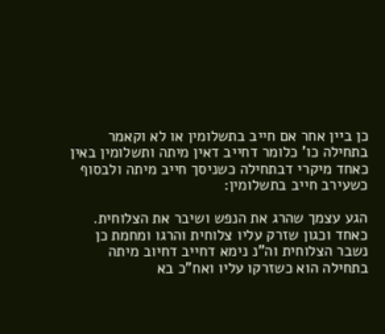כן ביין אחר אם חייב בתשלומין או לא וקאמר בתחילה כו' כלומר דחייב דאין מיתה ותשלומין באין כאחד מיקרי דבתחילה כשניסך חייב מיתה ולבסוף כשעירב חייב בתשלומין:

הגע עצמך שהרג את הנפש ושיבר את הצלוחית. כאחד וכגון שזרק עליו צלוחית והרגו ומחמת כן נשבר הצלוחית וה"נ נימא דחייב דחיוב מיתה בתחילה הוא כשזרקו עליו ואח"כ בא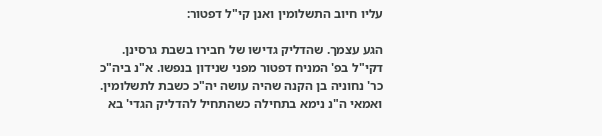עליו חיוב התשלומין ואנן קי"ל דפטור:

הגע עצמך. שהדליק גדישו של חבירו בשבת גרסינן. דקי"ל בפ' המניח דפטור מפני שנידון בנפשו. א"נ ביה"כ כר' נחוניה בן הקנה שהיה עושה יה"כ כשבת לתשלומין. ואמאי ה"נ נימא בתחילה כשהתחיל להדליק הגדי' בא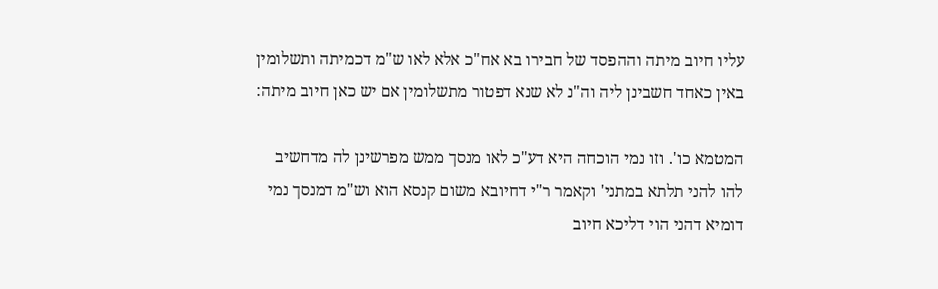עליו חיוב מיתה וההפסד של חבירו בא אח"כ אלא לאו ש"מ דכמיתה ותשלומין באין כאחד חשבינן ליה וה"נ לא שנא דפטור מתשלומין אם יש כאן חיוב מיתה:

המטמא כו'. וזו נמי הוכחה היא דע"כ לאו מנסך ממש מפרשינן לה מדחשיב להו להני תלתא במתני' וקאמר ר"י דחיובא משום קנסא הוא וש"מ דמנסך נמי דומיא דהני הוי דליכא חיוב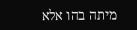מיתה בהו אלא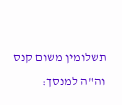תשלומין משום קנס וה"ה למנסך: